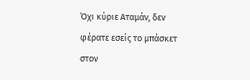Όχι κύριε Αταμάν, δεν φέρατε εσείς το μπάσκετ στον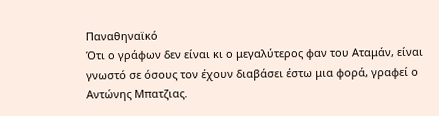Παναθηναϊκό
Ότι ο γράφων δεν είναι κι ο μεγαλύτερος φαν του Αταμάν, είναι γνωστό σε όσους τον έχουν διαβάσει έστω μια φορά, γραφεί ο Αντώνης Μπατζιας.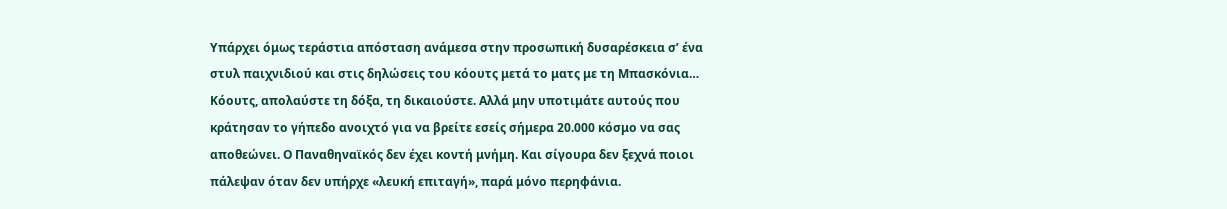Υπάρχει όμως τεράστια απόσταση ανάμεσα στην προσωπική δυσαρέσκεια σ’ ένα στυλ παιχνιδιού και στις δηλώσεις του κόουτς μετά το ματς με τη Μπασκόνια… Κόουτς, απολαύστε τη δόξα, τη δικαιούστε. Αλλά μην υποτιμάτε αυτούς που κράτησαν το γήπεδο ανοιχτό για να βρείτε εσείς σήμερα 20.000 κόσμο να σας αποθεώνει. Ο Παναθηναϊκός δεν έχει κοντή μνήμη. Και σίγουρα δεν ξεχνά ποιοι πάλεψαν όταν δεν υπήρχε «λευκή επιταγή», παρά μόνο περηφάνια.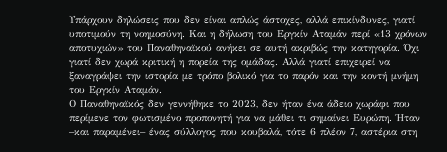Υπάρχουν δηλώσεις που δεν είναι απλώς άστοχες, αλλά επικίνδυνες, γιατί υποτιμούν τη νοημοσύνη. Και η δήλωση του Εργκίν Αταμάν περί «13 χρόνων αποτυχιών» του Παναθηναϊκού ανήκει σε αυτή ακριβώς την κατηγορία. Όχι γιατί δεν χωρά κριτική η πορεία της ομάδας. Αλλά γιατί επιχειρεί να ξαναγράψει την ιστορία με τρόπο βολικό για το παρόν και την κοντή μνήμη του Εργκίν Αταμάν.
Ο Παναθηναϊκός δεν γεννήθηκε το 2023, δεν ήταν ένα άδειο χωράφι που περίμενε τον φωτισμένο προπονητή για να μάθει τι σημαίνει Ευρώπη. Ήταν –και παραμένει– ένας σύλλογος που κουβαλά, τότε 6 πλέον 7, αστέρια στη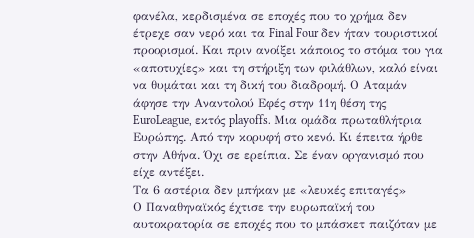φανέλα, κερδισμένα σε εποχές που το χρήμα δεν έτρεχε σαν νερό και τα Final Four δεν ήταν τουριστικοί προορισμοί. Και πριν ανοίξει κάποιος το στόμα του για «αποτυχίες» και τη στήριξη των φιλάθλων, καλό είναι να θυμάται και τη δική του διαδρομή. Ο Αταμάν άφησε την Αναντολού Εφές στην 11η θέση της EuroLeague, εκτός playoffs. Μια ομάδα πρωταθλήτρια Ευρώπης. Από την κορυφή στο κενό. Κι έπειτα ήρθε στην Αθήνα. Όχι σε ερείπια. Σε έναν οργανισμό που είχε αντέξει.
Τα 6 αστέρια δεν μπήκαν με «λευκές επιταγές»
Ο Παναθηναϊκός έχτισε την ευρωπαϊκή του αυτοκρατορία σε εποχές που το μπάσκετ παιζόταν με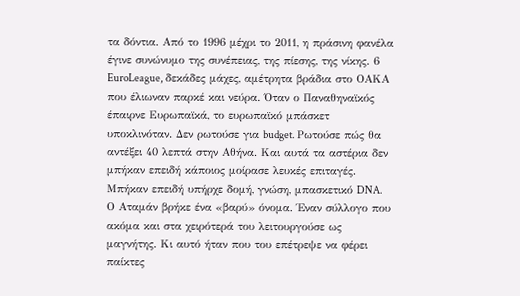τα δόντια. Από το 1996 μέχρι το 2011, η πράσινη φανέλα έγινε συνώνυμο της συνέπειας, της πίεσης, της νίκης. 6 EuroLeague, δεκάδες μάχες, αμέτρητα βράδια στο ΟΑΚΑ που έλιωναν παρκέ και νεύρα. Όταν ο Παναθηναϊκός έπαιρνε Ευρωπαϊκά, το ευρωπαϊκό μπάσκετ υποκλινόταν. Δεν ρωτούσε για budget. Ρωτούσε πώς θα αντέξει 40 λεπτά στην Αθήνα. Και αυτά τα αστέρια δεν μπήκαν επειδή κάποιος μοίρασε λευκές επιταγές. Μπήκαν επειδή υπήρχε δομή, γνώση, μπασκετικό DNA.
Ο Αταμάν βρήκε ένα «βαρύ» όνομα. Έναν σύλλογο που ακόμα και στα χειρότερά του λειτουργούσε ως μαγνήτης. Κι αυτό ήταν που του επέτρεψε να φέρει παίκτες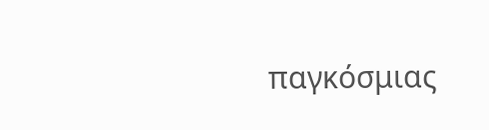παγκόσμιας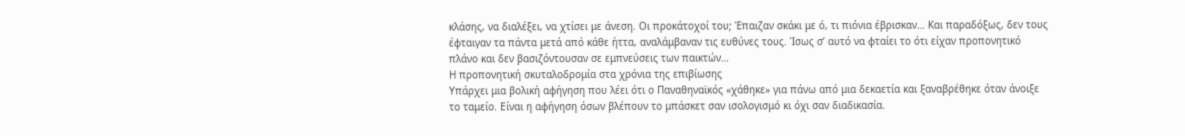κλάσης, να διαλέξει, να χτίσει με άνεση. Οι προκάτοχοί του; Έπαιζαν σκάκι με ό, τι πιόνια έβρισκαν… Και παραδόξως, δεν τους έφταιγαν τα πάντα μετά από κάθε ήττα, αναλάμβαναν τις ευθύνες τους. Ίσως σ’ αυτό να φταίει το ότι είχαν προπονητικό πλάνο και δεν βασιζόντουσαν σε εμπνεύσεις των παικτών…
Η προπονητική σκυταλοδρομία στα χρόνια της επιβίωσης
Υπάρχει μια βολική αφήγηση που λέει ότι ο Παναθηναϊκός «χάθηκε» για πάνω από μια δεκαετία και ξαναβρέθηκε όταν άνοιξε το ταμείο. Είναι η αφήγηση όσων βλέπουν το μπάσκετ σαν ισολογισμό κι όχι σαν διαδικασία.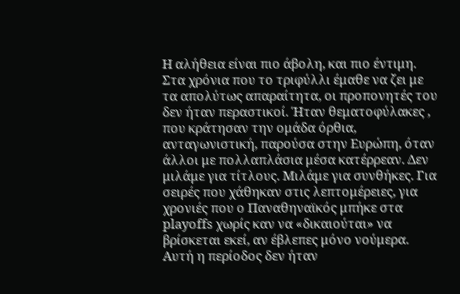Η αλήθεια είναι πιο άβολη, και πιο έντιμη. Στα χρόνια που το τριφύλλι έμαθε να ζει με τα απολύτως απαραίτητα, οι προπονητές του δεν ήταν περαστικοί. Ήταν θεματοφύλακες , που κράτησαν την ομάδα όρθια, ανταγωνιστική, παρούσα στην Ευρώπη, όταν άλλοι με πολλαπλάσια μέσα κατέρρεαν. Δεν μιλάμε για τίτλους. Μιλάμε για συνθήκες. Για σειρές που χάθηκαν στις λεπτομέρειες, για χρονιές που ο Παναθηναϊκός μπήκε στα playoffs χωρίς καν να «δικαιούται» να βρίσκεται εκεί, αν έβλεπες μόνο νούμερα. Αυτή η περίοδος δεν ήταν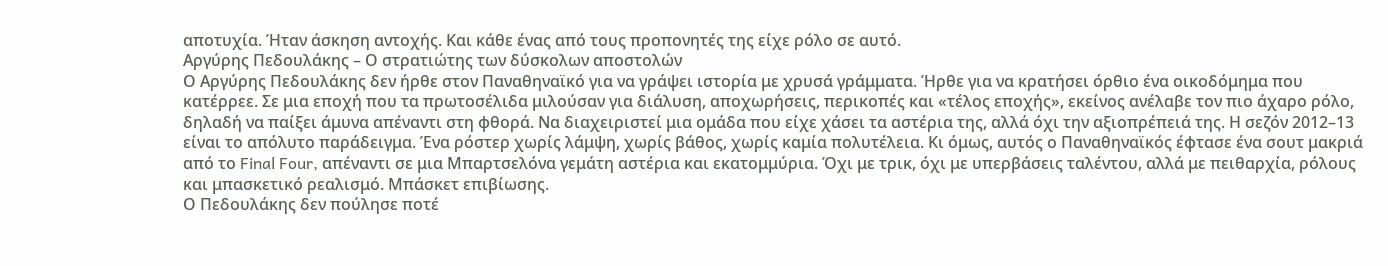αποτυχία. Ήταν άσκηση αντοχής. Και κάθε ένας από τους προπονητές της είχε ρόλο σε αυτό.
Αργύρης Πεδουλάκης – Ο στρατιώτης των δύσκολων αποστολών
Ο Αργύρης Πεδουλάκης δεν ήρθε στον Παναθηναϊκό για να γράψει ιστορία με χρυσά γράμματα. Ήρθε για να κρατήσει όρθιο ένα οικοδόμημα που κατέρρεε. Σε μια εποχή που τα πρωτοσέλιδα μιλούσαν για διάλυση, αποχωρήσεις, περικοπές και «τέλος εποχής», εκείνος ανέλαβε τον πιο άχαρο ρόλο, δηλαδή να παίξει άμυνα απέναντι στη φθορά. Να διαχειριστεί μια ομάδα που είχε χάσει τα αστέρια της, αλλά όχι την αξιοπρέπειά της. Η σεζόν 2012–13 είναι το απόλυτο παράδειγμα. Ένα ρόστερ χωρίς λάμψη, χωρίς βάθος, χωρίς καμία πολυτέλεια. Κι όμως, αυτός ο Παναθηναϊκός έφτασε ένα σουτ μακριά από το Final Four, απέναντι σε μια Μπαρτσελόνα γεμάτη αστέρια και εκατομμύρια. Όχι με τρικ, όχι με υπερβάσεις ταλέντου, αλλά με πειθαρχία, ρόλους και μπασκετικό ρεαλισμό. Μπάσκετ επιβίωσης.
Ο Πεδουλάκης δεν πούλησε ποτέ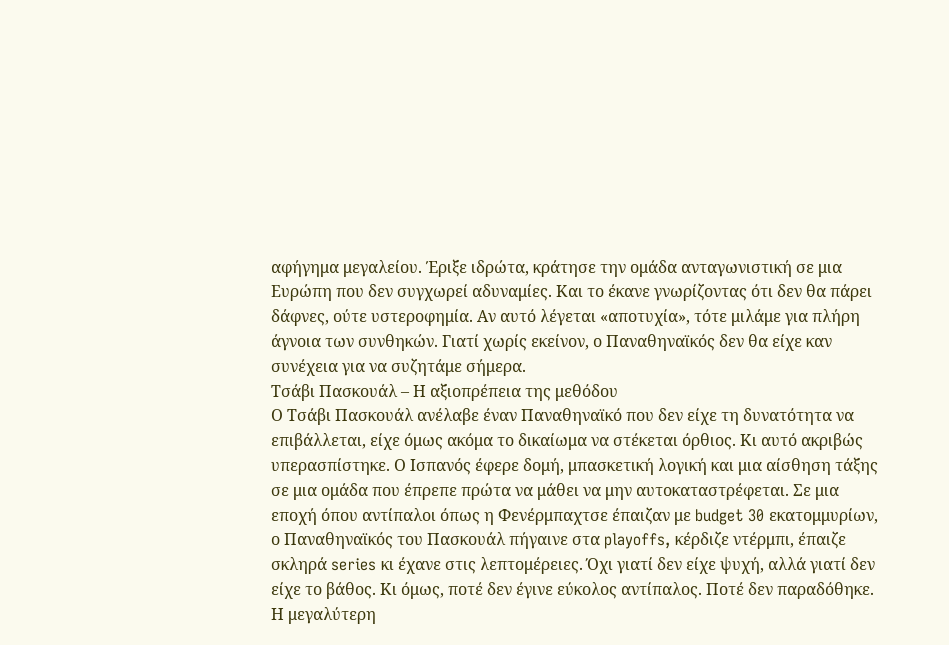αφήγημα μεγαλείου. Έριξε ιδρώτα, κράτησε την ομάδα ανταγωνιστική σε μια Ευρώπη που δεν συγχωρεί αδυναμίες. Και το έκανε γνωρίζοντας ότι δεν θα πάρει δάφνες, ούτε υστεροφημία. Αν αυτό λέγεται «αποτυχία», τότε μιλάμε για πλήρη άγνοια των συνθηκών. Γιατί χωρίς εκείνον, ο Παναθηναϊκός δεν θα είχε καν συνέχεια για να συζητάμε σήμερα.
Τσάβι Πασκουάλ – Η αξιοπρέπεια της μεθόδου
Ο Τσάβι Πασκουάλ ανέλαβε έναν Παναθηναϊκό που δεν είχε τη δυνατότητα να επιβάλλεται, είχε όμως ακόμα το δικαίωμα να στέκεται όρθιος. Κι αυτό ακριβώς υπερασπίστηκε. Ο Ισπανός έφερε δομή, μπασκετική λογική και μια αίσθηση τάξης σε μια ομάδα που έπρεπε πρώτα να μάθει να μην αυτοκαταστρέφεται. Σε μια εποχή όπου αντίπαλοι όπως η Φενέρμπαχτσε έπαιζαν με budget 30 εκατομμυρίων, ο Παναθηναϊκός του Πασκουάλ πήγαινε στα playoffs, κέρδιζε ντέρμπι, έπαιζε σκληρά series κι έχανε στις λεπτομέρειες. Όχι γιατί δεν είχε ψυχή, αλλά γιατί δεν είχε το βάθος. Κι όμως, ποτέ δεν έγινε εύκολος αντίπαλος. Ποτέ δεν παραδόθηκε.
Η μεγαλύτερη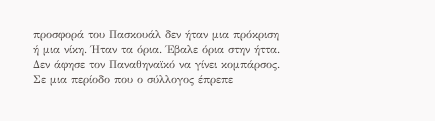προσφορά του Πασκουάλ δεν ήταν μια πρόκριση ή μια νίκη. Ήταν τα όρια. Έβαλε όρια στην ήττα. Δεν άφησε τον Παναθηναϊκό να γίνει κομπάρσος. Σε μια περίοδο που ο σύλλογος έπρεπε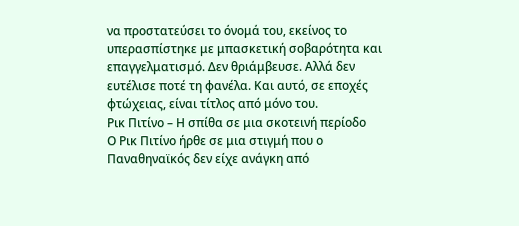να προστατεύσει το όνομά του, εκείνος το υπερασπίστηκε με μπασκετική σοβαρότητα και επαγγελματισμό. Δεν θριάμβευσε. Αλλά δεν ευτέλισε ποτέ τη φανέλα. Και αυτό, σε εποχές φτώχειας, είναι τίτλος από μόνο του.
Ρικ Πιτίνο – Η σπίθα σε μια σκοτεινή περίοδο
Ο Ρικ Πιτίνο ήρθε σε μια στιγμή που ο Παναθηναϊκός δεν είχε ανάγκη από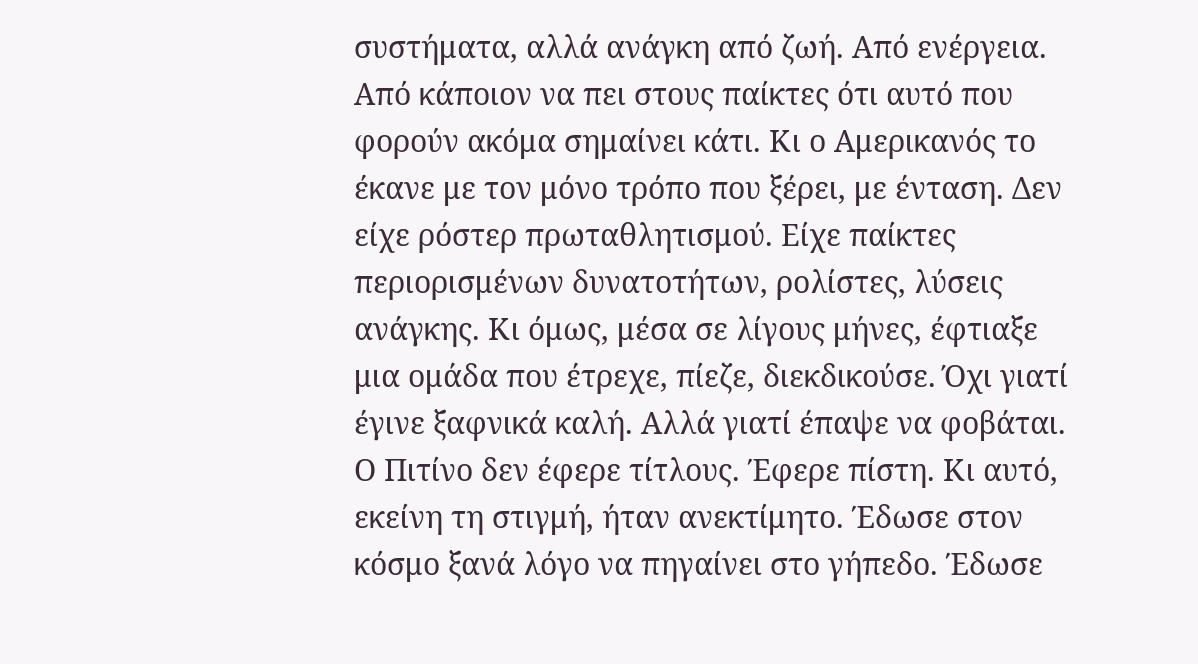συστήματα, αλλά ανάγκη από ζωή. Από ενέργεια. Από κάποιον να πει στους παίκτες ότι αυτό που φορούν ακόμα σημαίνει κάτι. Κι ο Αμερικανός το έκανε με τον μόνο τρόπο που ξέρει, με ένταση. Δεν είχε ρόστερ πρωταθλητισμού. Είχε παίκτες περιορισμένων δυνατοτήτων, ρολίστες, λύσεις ανάγκης. Κι όμως, μέσα σε λίγους μήνες, έφτιαξε μια ομάδα που έτρεχε, πίεζε, διεκδικούσε. Όχι γιατί έγινε ξαφνικά καλή. Αλλά γιατί έπαψε να φοβάται.
Ο Πιτίνο δεν έφερε τίτλους. Έφερε πίστη. Κι αυτό, εκείνη τη στιγμή, ήταν ανεκτίμητο. Έδωσε στον κόσμο ξανά λόγο να πηγαίνει στο γήπεδο. Έδωσε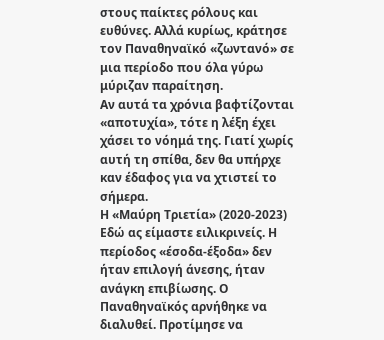στους παίκτες ρόλους και ευθύνες. Αλλά κυρίως, κράτησε τον Παναθηναϊκό «ζωντανό» σε μια περίοδο που όλα γύρω μύριζαν παραίτηση.
Αν αυτά τα χρόνια βαφτίζονται «αποτυχία», τότε η λέξη έχει χάσει το νόημά της. Γιατί χωρίς αυτή τη σπίθα, δεν θα υπήρχε καν έδαφος για να χτιστεί το σήμερα.
Η «Μαύρη Τριετία» (2020-2023)
Εδώ ας είμαστε ειλικρινείς. Η περίοδος «έσοδα-έξοδα» δεν ήταν επιλογή άνεσης, ήταν ανάγκη επιβίωσης. Ο Παναθηναϊκός αρνήθηκε να διαλυθεί. Προτίμησε να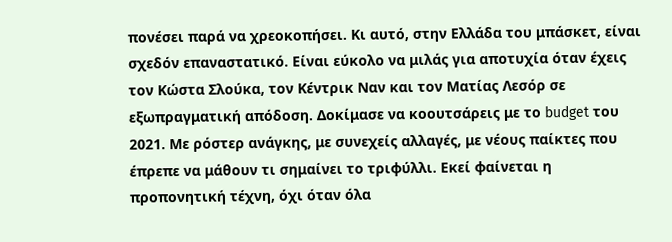πονέσει παρά να χρεοκοπήσει. Κι αυτό, στην Ελλάδα του μπάσκετ, είναι σχεδόν επαναστατικό. Είναι εύκολο να μιλάς για αποτυχία όταν έχεις τον Κώστα Σλούκα, τον Κέντρικ Ναν και τον Ματίας Λεσόρ σε εξωπραγματική απόδοση. Δοκίμασε να κοουτσάρεις με το budget του 2021. Με ρόστερ ανάγκης, με συνεχείς αλλαγές, με νέους παίκτες που έπρεπε να μάθουν τι σημαίνει το τριφύλλι. Εκεί φαίνεται η προπονητική τέχνη, όχι όταν όλα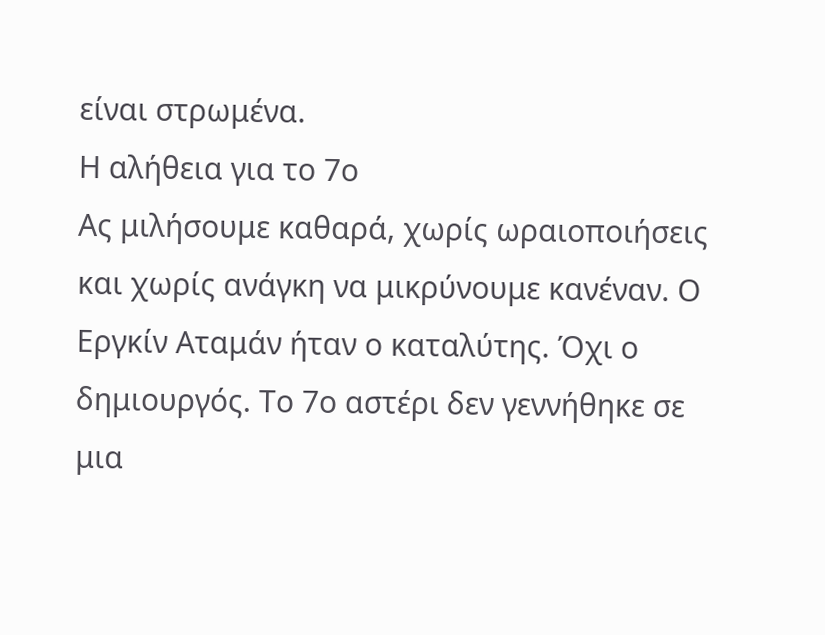είναι στρωμένα.
Η αλήθεια για το 7ο
Ας μιλήσουμε καθαρά, χωρίς ωραιοποιήσεις και χωρίς ανάγκη να μικρύνουμε κανέναν. Ο Εργκίν Αταμάν ήταν ο καταλύτης. Όχι ο δημιουργός. Το 7ο αστέρι δεν γεννήθηκε σε μια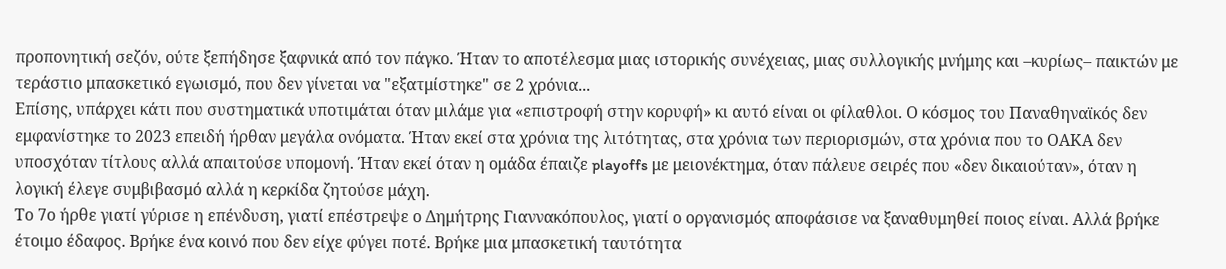προπονητική σεζόν, ούτε ξεπήδησε ξαφνικά από τον πάγκο. Ήταν το αποτέλεσμα μιας ιστορικής συνέχειας, μιας συλλογικής μνήμης και –κυρίως– παικτών με τεράστιο μπασκετικό εγωισμό, που δεν γίνεται να "εξατμίστηκε" σε 2 χρόνια...
Επίσης, υπάρχει κάτι που συστηματικά υποτιμάται όταν μιλάμε για «επιστροφή στην κορυφή» κι αυτό είναι οι φίλαθλοι. Ο κόσμος του Παναθηναϊκός δεν εμφανίστηκε το 2023 επειδή ήρθαν μεγάλα ονόματα. Ήταν εκεί στα χρόνια της λιτότητας, στα χρόνια των περιορισμών, στα χρόνια που το ΟΑΚΑ δεν υποσχόταν τίτλους αλλά απαιτούσε υπομονή. Ήταν εκεί όταν η ομάδα έπαιζε playoffs με μειονέκτημα, όταν πάλευε σειρές που «δεν δικαιούταν», όταν η λογική έλεγε συμβιβασμό αλλά η κερκίδα ζητούσε μάχη.
Το 7ο ήρθε γιατί γύρισε η επένδυση, γιατί επέστρεψε ο Δημήτρης Γιαννακόπουλος, γιατί ο οργανισμός αποφάσισε να ξαναθυμηθεί ποιος είναι. Αλλά βρήκε έτοιμο έδαφος. Βρήκε ένα κοινό που δεν είχε φύγει ποτέ. Βρήκε μια μπασκετική ταυτότητα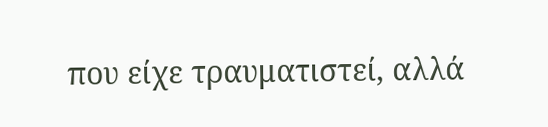που είχε τραυματιστεί, αλλά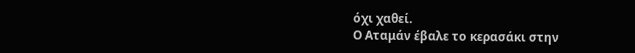όχι χαθεί.
Ο Αταμάν έβαλε το κερασάκι στην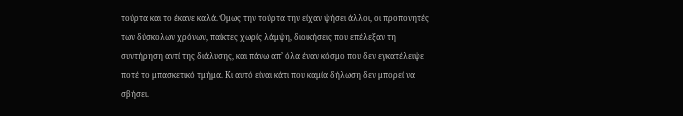τούρτα και το έκανε καλά. Όμως την τούρτα την είχαν ψήσει άλλοι, οι προπονητές των δύσκολων χρόνων, παίκτες χωρίς λάμψη, διοικήσεις που επέλεξαν τη συντήρηση αντί της διάλυσης, και πάνω απ’ όλα έναν κόσμο που δεν εγκατέλειψε ποτέ το μπασκετικό τμήμα. Κι αυτό είναι κάτι που καμία δήλωση δεν μπορεί να σβήσει.